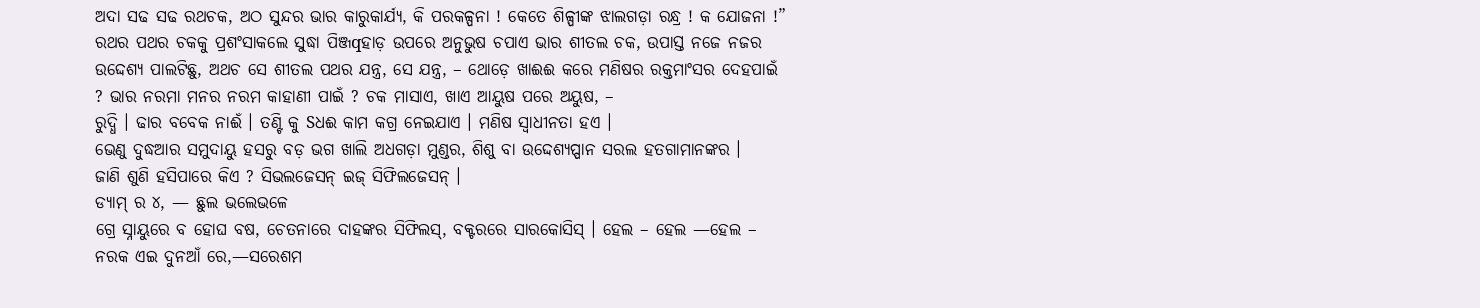ଅଦା ସଢ ସଢ ରଥଚକ, ଅଠ ସୁନ୍ଦର ଭାର କାରୁକାର୍ଯ୍ୟ, କି ପରକଳ୍ପନା ! କେତେ ଶିଳ୍ପୀଙ୍କ ଝାଲଗଡ଼ା ରନ୍ଧ୍ର ! କ ଯୋଜନା !”
ରଥର ପଥର ଚକକୁ ପ୍ରଶଂସାକଲେ ସୁଦ୍ଧା ପିଞ୍ଜqହାଡ଼ ଉପରେ ଅନୁଭୁଷ ଚପାଏ ଭାର ଶୀତଲ ଚକ, ଉପାସ୍ତ ନଜେ ନଜର ଉଦ୍ଦେଶ୍ୟ ପାଲଟିଛୁ, ଅଥଚ ସେ ଶୀତଲ ପଥର ଯନ୍ତ୍ର, ସେ ଯନ୍ତ୍ର, – ଥୋଡ଼େ ଖାଈଈ କରେ ମଣିଷର ରକ୍ତମାଂସର ଦେହପାଇଁ ? ଭାର ନରମା ମନର ନରମ କାହାଣୀ ପାଇଁ ? ଚକ ମାସାଏ, ଖାଏ ଆୟୁଷ ପରେ ଅୟୁଷ, –
ରୁଦ୍ଧି । ଢାର ବବେକ ନାଈଁ । ତଣ୍ଟି କୁ Sଧଈ କାମ କଗ୍ର ନେଇଯାଏ । ମଣିଷ ସ୍ବାଧୀନତା ହଏ ।
ଭେଣୁ ଦୁଦ୍ଧଆର ସମୁଦାୟୁ ହସରୁ ବଡ଼ ଭଗ ଖାଲି ଅଧଗଡ଼ା ମୁଣ୍ଡର, ଶିଶୁ ବା ଉଦ୍ଦେଶ୍ୟପ୍ପାନ ସରଲ ହତଗାମାନଙ୍କର ।
ଜାଣି ଶୁଣି ହସିପାରେ କିଏ ? ସିଭଲଜେସନ୍ ଇଜ୍ ସିଫିଲଜେସନ୍ ।
ଡ୍ୟାମ୍ ର ୪, — ଛୁଲ ଭଲେଭଳେ
ଗ୍ରେ ସ୍ନାୟୁରେ ବ ହୋଘ ବଷ, ଚେତନାରେ ଦାହଙ୍କର ସିଫିଲସ୍, ବକ୍ଟରରେ ସାରକୋସିସ୍ । ହେଲ – ହେଲ —ହେଲ – ନରକ ଏଇ ଦୁନଆଁ ରେ,—ସରେଶମ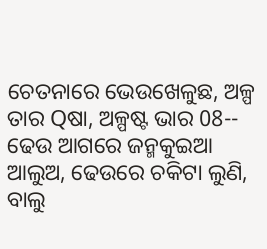ଚେତନାରେ ଭେଉଖେଳୁଛ, ଅଳ୍ପ ତାର Qଷା, ଅଳ୍ପଷ୍ଟ ଭାର 08-- ଢେଉ ଆଗରେ ଜନ୍ମକୁଇଆ ଆଲୁଅ, ଢେଉରେ ଚକିଟା ଲୁଣି, ବାଲୁ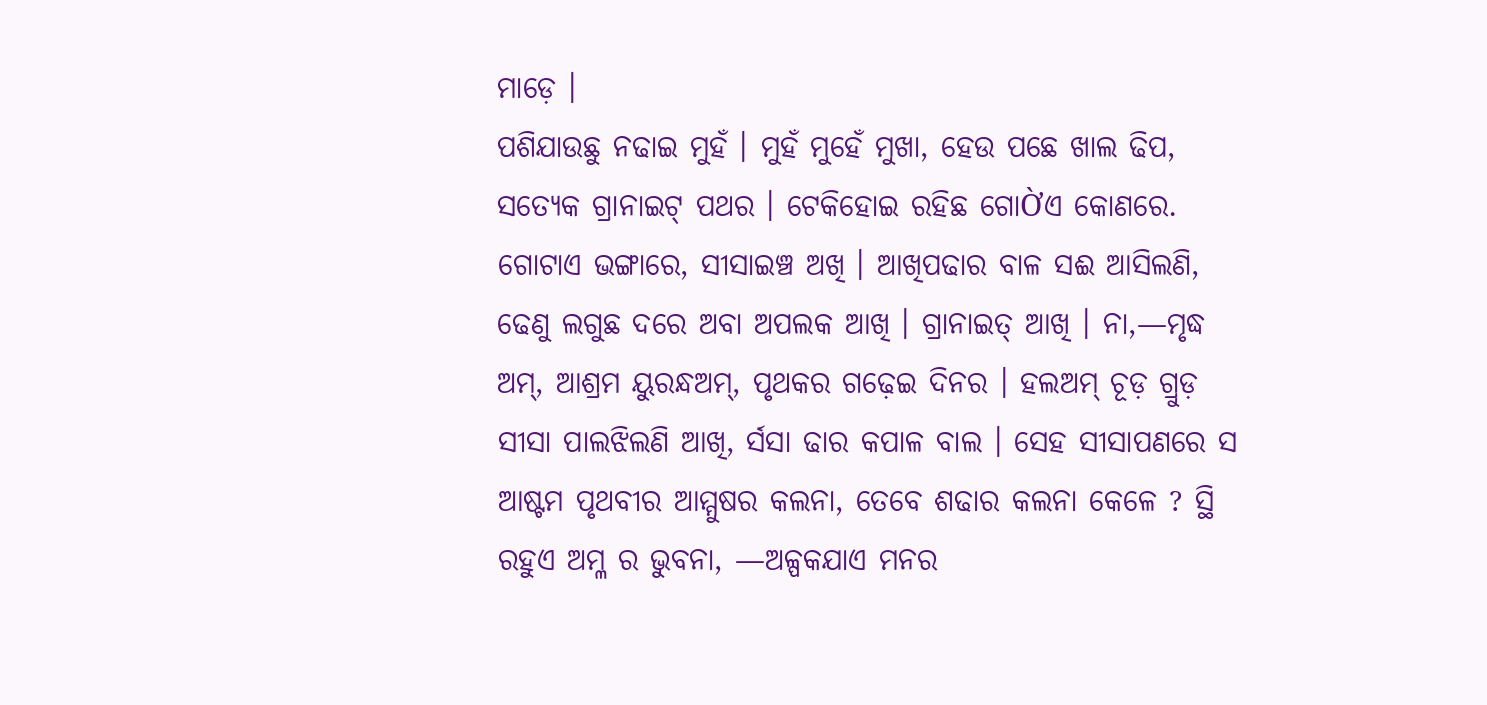ମାଡ଼େ ।
ପଶିଯାଉଛୁ ନଢାଇ ମୁହଁ । ମୁହଁ ମୁହେଁ ମୁଖା, ହେଉ ପଛେ ଖାଲ ଢିପ, ସତ୍ୟେକ ଗ୍ରାନାଇଟ୍ ପଥର । ଟେକିହୋଇ ରହିଛ ଗୋỜଏ କୋଣରେ. ଗୋଟାଏ ଭଙ୍ଗାରେ, ସୀସାଇଞ୍ଚ ଅଖି । ଆଖିପଢାର ବାଳ ସଈ ଆସିଲଣି, ଢେଣୁ ଲଗୁଛ ଦରେ ଅବା ଅପଲକ ଆଖି । ଗ୍ରାନାଇତ୍ ଆଖି । ନା,—ମୃଦ୍ଧ ଅମ୍, ଆଶ୍ରମ ୟୁରନ୍ଧଅମ୍, ପୃଥକର ଗଢ଼େଇ ଦିନର । ହଲଅମ୍ ଚୂଡ଼ ଗ୍ରୁଡ଼ ସୀସା ପାଲଝିଲଣି ଆଖି, ର୍ସସା ଢାର କପାଳ ବାଲ । ସେହ ସୀସାପଣରେ ସ ଆଷ୍ଟମ ପୃଥବୀର ଆମ୍ମୁଷର କଲନା, ତେବେ ଶଢାର କଲନା କେଳେ ? ସ୍ଥି ରହୁଏ ଅମ୍ଳ ର ଭୁବନା, —ଅଳ୍ପକଯାଏ ମନର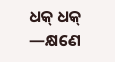ଧକ୍ ଧକ୍ —କ୍ଷଣେ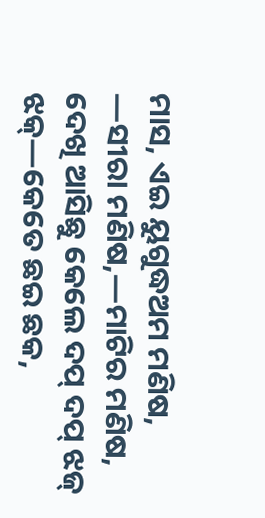ମାସ, ଏଇ ୟୁଗୁଦ୍ଧଅମ ମଣିଷ, —ସୀରା ମଣିଷ,—ମାଟିର ମଣିଷ, ଦେଖି ଆସିଛୁ କେଲେ ଦପ୍ ଦପ୍ ଝଜ୍ ଝକ୍—କେତେ ଛଇ ଛକ,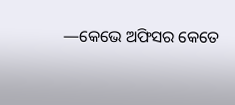—କେଭେ ଅଫିସର କେତେ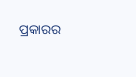ପ୍ରକାରର